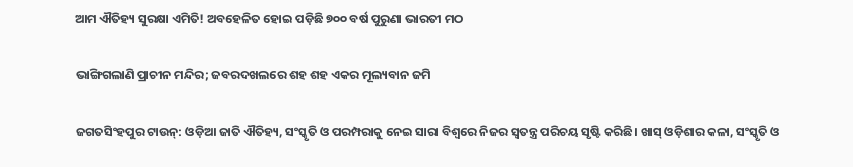ଆମ ଐତିହ୍ୟ ସୁରକ୍ଷା ଏମିତି! ଅବହେଳିତ ହୋଇ ପଡ଼ିଛି ୭୦୦ ବର୍ଷ ପୁରୁଣା ଭାରତୀ ମଠ

ଭାଙ୍ଗିଗଲାଣି ପ୍ରାଚୀନ ମନ୍ଦିର; ଜବରଦଖଲରେ ଶହ ଶହ ଏକର ମୂଲ୍ୟବାନ ଜମି

ଜଗତସିଂହପୁର ଟାଉନ୍: ଓଡ଼ିଆ ଜାତି ଐତିହ୍ୟ, ସଂସ୍କୃତି ଓ ପରମ୍ପରାକୁ ନେଇ ସାରା ବିଶ୍ବରେ ନିଜର ସ୍ବତନ୍ତ୍ର ପରିଚୟ ସୃଷ୍ଟି କରିଛି। ଖାସ୍‌ ଓଡ଼ିଶାର କଳା, ସଂସ୍କୃତି ଓ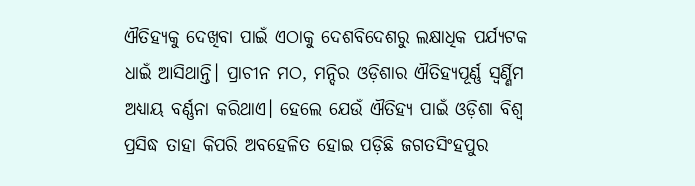ଐତିହ୍ୟକୁ ଦେଖିବା ପାଇଁ ଏଠାକୁ ଦେଶବିଦେଶରୁ ଲକ୍ଷାଧିକ ପର୍ଯ୍ୟଟକ ଧାଇଁ ଆସିଥାନ୍ତି। ପ୍ରାଚୀନ ମଠ, ମନ୍ଦିର ଓଡ଼ିଶାର ଐତିହ୍ୟପୂର୍ଣ୍ଣ ସ୍ବର୍ଣ୍ଣିମ ଅଧ୍ୟାୟ ବର୍ଣ୍ଣନା କରିଥାଏ। ହେଲେ ଯେଉଁ ଐତିହ୍ୟ ପାଇଁ ଓଡ଼ିଶା ବିଶ୍ବ ପ୍ରସିଦ୍ଧ ତାହା କିପରି ଅବହେଳିତ ହୋଇ ପଡ଼ିଛି ଜଗତସିଂହପୁର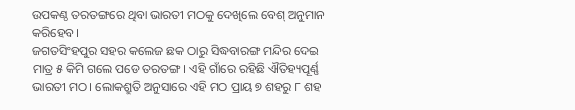ଉପକଣ୍ଠ ତରତଙ୍ଗରେ ଥିବା ଭାରତୀ ମଠକୁ ଦେଖିଲେ ବେଶ୍ ଅନୁମାନ କରିହେବ।
ଜଗତସିଂହପୁର ସହର କଲେଜ ଛକ ଠାରୁ ସିଦ୍ଧବାରଙ୍ଗ ମନ୍ଦିର ଦେଇ ମାତ୍ର ୫ କିମି ଗଲେ ପଡେ ତରତଙ୍ଗ। ଏହି ଗାଁରେ ରହିଛି ଐତିହ୍ୟପୂର୍ଣ୍ଣ ଭାରତୀ ମଠ। ଲୋକଶ୍ରୁତି ଅନୁସାରେ ଏହି ମଠ ପ୍ରାୟ ୭ ଶହରୁ ୮ ଶହ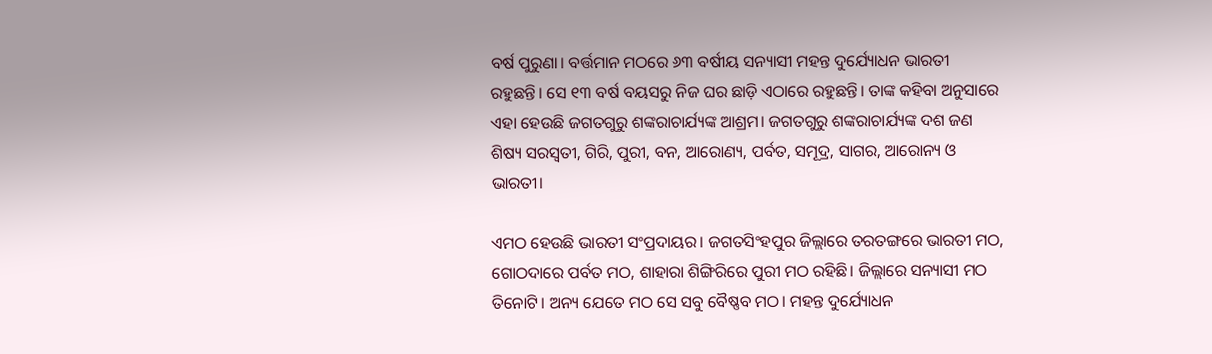ବର୍ଷ ପୁରୁଣା। ବର୍ତ୍ତମାନ ମଠରେ ୬୩ ବର୍ଷୀୟ ସନ୍ୟାସୀ ମହନ୍ତ ଦୁର୍ଯ୍ୟୋଧନ ଭାରତୀ ରହୁଛନ୍ତି। ସେ ୧୩ ବର୍ଷ ବୟସରୁ ନିଜ ଘର ଛାଡ଼ି ଏଠାରେ ରହୁଛନ୍ତି। ତାଙ୍କ କହିବା ଅନୁସାରେ ଏହା ହେଉଛି ଜଗତଗୁରୁ ଶଙ୍କରାଚାର୍ଯ୍ୟଙ୍କ ଆଶ୍ରମ। ଜଗତଗୁରୁ ଶଙ୍କରାଚାର୍ଯ୍ୟଙ୍କ ଦଶ ଜଣ ଶିଷ୍ୟ ସରସ୍ବତୀ, ଗିରି, ପୁରୀ, ବନ, ଆରୋଣ୍ୟ, ପର୍ବତ, ସମୂଦ୍ର, ସାଗର, ଆରୋନ୍ୟ ଓ ଭାରତୀ।

ଏମଠ ହେଉଛି ଭାରତୀ ସଂପ୍ରଦାୟର। ଜଗତସିଂହପୁର ଜିଲ୍ଲାରେ ତରତଙ୍ଗରେ ଭାରତୀ ମଠ, ଗୋଠଦାରେ ପର୍ବତ ମଠ, ଶାହାରା ଶିଙ୍ଗିରିରେ ପୁରୀ ମଠ ରହିଛି। ଜିଲ୍ଲାରେ ସନ୍ୟାସୀ ମଠ ତିନୋଟି। ଅନ୍ୟ ଯେତେ ମଠ ସେ ସବୁ ବୈଷ୍ଣବ ମଠ। ମହନ୍ତ ଦୁର୍ଯ୍ୟୋଧନ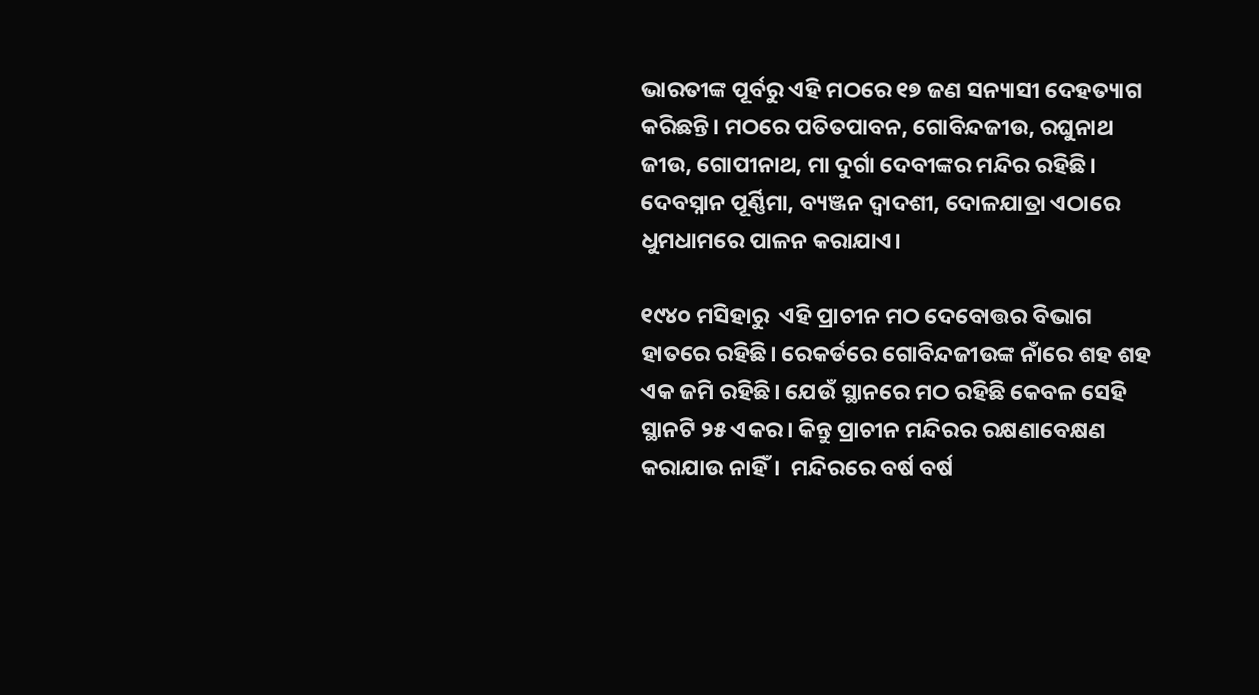ଭାରତୀଙ୍କ ପୂର୍ବରୁ ଏହି ମଠରେ ୧୭ ଜଣ ସନ୍ୟାସୀ ଦେହତ୍ୟାଗ କରିଛନ୍ତି। ମଠରେ ପତିତପାବନ, ଗୋବିନ୍ଦଜୀଉ, ରଘୁନାଥ ଜୀଉ, ଗୋପୀନାଥ, ମା ଦୁର୍ଗା ଦେବୀଙ୍କର ମନ୍ଦିର ରହିଛି। ଦେବସ୍ନାନ ପୂର୍ଣ୍ଣିମା, ବ୍ୟଞ୍ଜନ ଦ୍ବାଦଶୀ, ଦୋଳଯାତ୍ରା ଏଠାରେ ଧୁମଧାମରେ ପାଳନ କରାଯାଏ।

୧୯୪୦ ମସିହାରୁ  ଏହି ପ୍ରାଚୀନ ମଠ ଦେବୋତ୍ତର ବିଭାଗ ହାତରେ ରହିଛି। ରେକର୍ଡରେ ଗୋବିନ୍ଦଜୀଉଙ୍କ ନାଁରେ ଶହ ଶହ ଏକ ଜମି ରହିଛି। ଯେଉଁ ସ୍ଥାନରେ ମଠ ରହିଛି କେବଳ ସେହି ସ୍ଥାନଟି ୨୫ ଏକର। କିନ୍ତୁ ପ୍ରାଚୀନ ମନ୍ଦିରର ରକ୍ଷଣାବେକ୍ଷଣ କରାଯାଉ ନାହିଁ।  ମନ୍ଦିରରେ ବର୍ଷ ବର୍ଷ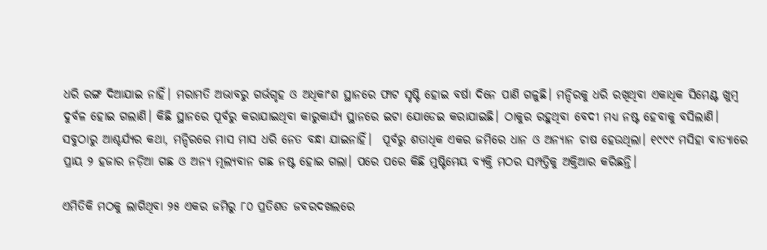ଧରି ରଙ୍ଗ ଦିଆଯାଇ ନାହିଁ। ମରାମତି ଅଭାବରୁ ଗର୍ଭଗୃହ ଓ ଅଧିକାଂଶ ସ୍ଥାନରେ ଫାଟ ସୃଷ୍ଟି ହୋଇ ବର୍ଷା ଦିନେ ପାଣି ଗଳୁଛି। ମନ୍ଦିରକୁ ଧରି ରଖିଥିବା ଏକାଧିକ ସିମେଣ୍ଟ ଖୁମ୍ବ ଦୁର୍ବଳ ହୋଇ ଗଲାଣି। କିଛି ସ୍ଥାନରେ ପୂର୍ବରୁ କରାଯାଇଥିବା କାରୁକାର୍ଯ୍ୟ ସ୍ଥାନରେ ଇଟା ଯୋଡେଇ କରାଯାଇଛି। ଠାକୁର ରହୁଥିବା ବେଦୀ ମଧ୍ୟ ନଷ୍ଟ ହେବାକୁ ବସିଲାଣି। ସବୁଠାରୁ ଆଶ୍ଚର୍ଯ୍ୟର କଥା, ମନ୍ଦିରରେ ମାସ ମାସ ଧରି ନେତ ବନ୍ଧା ଯାଇନାହିଁ।  ପୂର୍ବରୁ ଶତାଧିକ ଏକର ଜମିରେ ଧାନ ଓ ଅନ୍ୟାନ ଚାଷ ହେଉଥିଲା। ୧୯୯୯ ମସିହା ବାତ୍ୟାରେ ପ୍ରାୟ ୨ ହଜାର ନଡ଼ିଆ ଗଛ ଓ ଅନ୍ୟ ମୂଲ୍ୟବାନ ଗଛ ନଷ୍ଟ ହୋଇ ଗଲା। ପରେ ପରେ କିଛି ମୁଷ୍ଟିମେୟ ବ୍ୟକ୍ତି ମଠର ସମ୍ପତ୍ତିକୁ ଅକ୍ତିଆର କରିଛନ୍ତି।

ଏମିତିକି ମଠକୁ ଲାଗିଥିବା ୨୫ ଏକର ଜମିରୁ ୮୦ ପ୍ରତିଶତ ଜବରଦଖଲରେ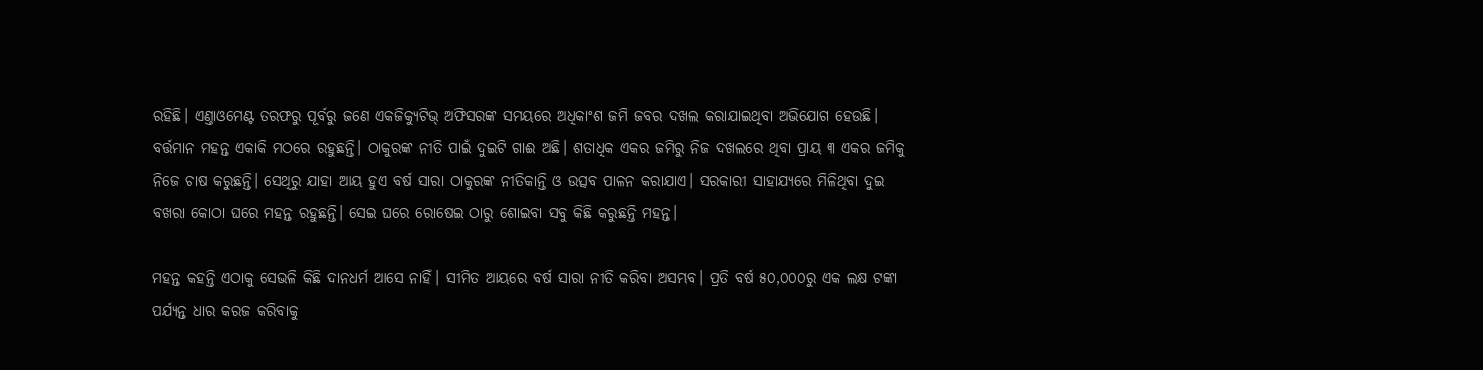ରହିଛି। ଏଣ୍ତାଓମେଣ୍ଟ ତରଫରୁ ପୂର୍ବରୁ ଜଣେ ଏକଜିକ୍ୟୁଟିଭ୍ ଅଫିସରଙ୍କ ସମୟରେ ଅଧିକାଂଶ ଜମି ଜବର ଦଖଲ କରାଯାଇଥିବା ଅଭିଯୋଗ ହେଉଛି। ବର୍ତ୍ତମାନ ମହନ୍ତ ଏକାକି ମଠରେ ରହୁଛନ୍ତି। ଠାକୁରଙ୍କ ନୀତି ପାଇଁ ଦୁଇଟି ଗାଈ ଅଛି। ଶତାଧିକ ଏକର ଜମିରୁ ନିଜ ଦଖଲରେ ଥିବା ପ୍ରାୟ ୩ ଏକର ଜମିକୁ ନିଜେ ଚାଷ କରୁଛନ୍ତି। ସେଥିରୁ ଯାହା ଆୟ ହୁଏ ବର୍ଷ ସାରା ଠାକୁରଙ୍କ ନୀତିକାନ୍ତି ଓ ଉତ୍ସବ ପାଳନ କରାଯାଏ। ସରକାରୀ ସାହାଯ୍ୟରେ ମିଳିଥିବା ଦୁଇ ବଖରା କୋଠା ଘରେ ମହନ୍ତ ରହୁଛନ୍ତି। ସେଇ ଘରେ ରୋଷେଇ ଠାରୁ ଶୋଇବା ସବୁ କିଛି କରୁଛନ୍ତି ମହନ୍ତ।

ମହନ୍ତ କହନ୍ତି ଏଠାକୁ ସେଭଳି କିଛି ଦାନଧର୍ମ ଆସେ ନାହିଁ। ସୀମିତ ଆୟରେ ବର୍ଷ ସାରା ନୀତି କରିବା ଅସମ୍ଭବ। ପ୍ରତି ବର୍ଷ ୫୦,୦୦୦ରୁ ଏକ ଲକ୍ଷ ଟଙ୍କା ପର୍ଯ୍ୟନ୍ତ ଧାର କରଜ କରିବାକୁ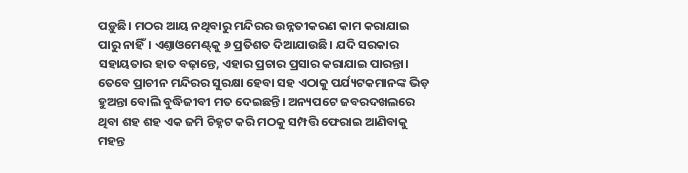ପଡ଼ୁଛି। ମଠର ଆୟ ନଥିବାରୁ ମନ୍ଦିରର ଉନ୍ନତୀକରଣ କାମ କରାଯାଇ ପାରୁ ନାହିଁ। ଏଣ୍ତାଓମେଣ୍ଟ୍‌କୁ ୬ ପ୍ରତିଶତ ଦିଆଯାଉଛି। ଯଦି ସରକାର ସହାୟତାର ହାତ ବଢ଼ାନ୍ତେ, ଏହାର ପ୍ରଚାର ପ୍ରସାର କରାଯାଇ ପାରନ୍ତା। ତେବେ ପ୍ରାଚୀନ ମନ୍ଦିରର ସୁରକ୍ଷା ହେବା ସହ ଏଠାକୁ ପର୍ଯ୍ୟଟକମାନଙ୍କ ଭିଡ଼ ହୁଅନ୍ତା ବୋଲି ବୁଦ୍ଧିଜୀବୀ ମତ ଦେଇଛନ୍ତି। ଅନ୍ୟପଟେ ଜବରଦଖଲରେ ଥିବା ଶହ ଶହ ଏକ ଜମି ଚିହ୍ନଟ କରି ମଠକୁ ସମ୍ପତ୍ତି ଫେରାଇ ଆଣିବାକୁ ମହନ୍ତ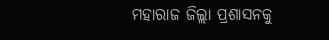ମହାରାଜ ଜିଲ୍ଲା ପ୍ରଶାସନକୁ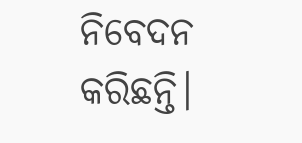ନିବେଦନ କରିଛନ୍ତି।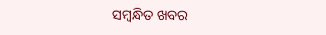ସମ୍ବନ୍ଧିତ ଖବର